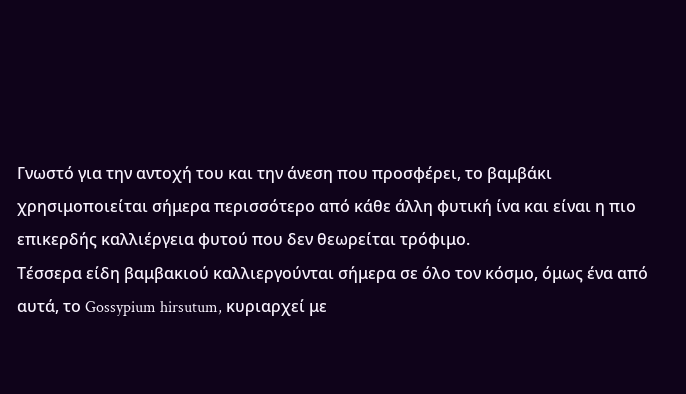Γνωστό για την αντοχή του και την άνεση που προσφέρει, το βαμβάκι χρησιμοποιείται σήμερα περισσότερο από κάθε άλλη φυτική ίνα και είναι η πιο επικερδής καλλιέργεια φυτού που δεν θεωρείται τρόφιμο.
Τέσσερα είδη βαμβακιού καλλιεργούνται σήμερα σε όλο τον κόσμο, όμως ένα από αυτά, το Gossypium hirsutum, κυριαρχεί με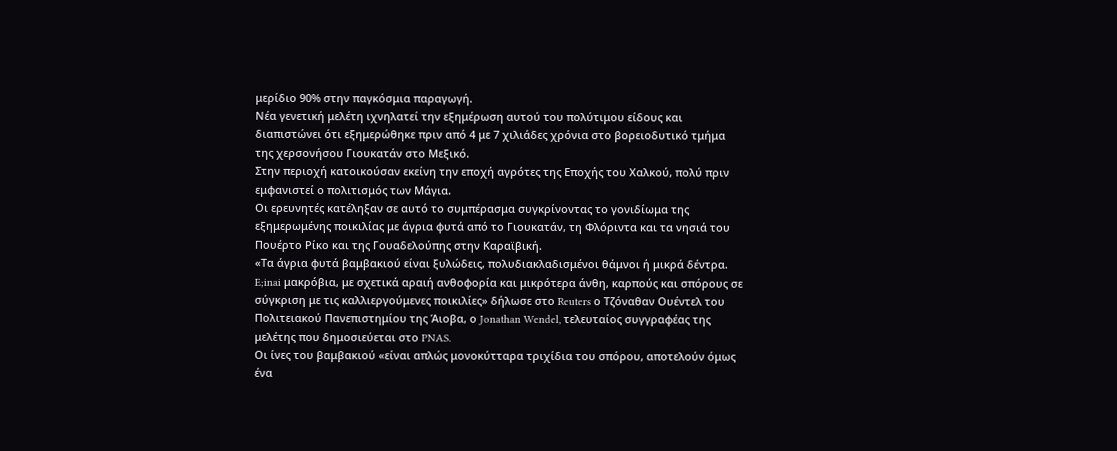μερίδιο 90% στην παγκόσμια παραγωγή.
Νέα γενετική μελέτη ιχνηλατεί την εξημέρωση αυτού του πολύτιμου είδους και διαπιστώνει ότι εξημερώθηκε πριν από 4 με 7 χιλιάδες χρόνια στο βορειοδυτικό τμήμα της χερσονήσου Γιουκατάν στο Μεξικό.
Στην περιοχή κατοικούσαν εκείνη την εποχή αγρότες της Εποχής του Χαλκού, πολύ πριν εμφανιστεί ο πολιτισμός των Μάγια.
Οι ερευνητές κατέληξαν σε αυτό το συμπέρασμα συγκρίνοντας το γονιδίωμα της εξημερωμένης ποικιλίας με άγρια φυτά από το Γιουκατάν, τη Φλόριντα και τα νησιά του Πουέρτο Ρίκο και της Γουαδελούπης στην Καραϊβική.
«Τα άγρια φυτά βαμβακιού είναι ξυλώδεις, πολυδιακλαδισμένοι θάμνοι ή μικρά δέντρα. E;inai μακρόβια, με σχετικά αραιή ανθοφορία και μικρότερα άνθη, καρπούς και σπόρους σε σύγκριση με τις καλλιεργούμενες ποικιλίες» δήλωσε στο Reuters ο Τζόναθαν Ουέντελ του Πολιτειακού Πανεπιστημίου της Άιοβα, ο Jonathan Wendel, τελευταίος συγγραφέας της μελέτης που δημοσιεύεται στο PNAS.
Οι ίνες του βαμβακιού «είναι απλώς μονοκύτταρα τριχίδια του σπόρου, αποτελούν όμως ένα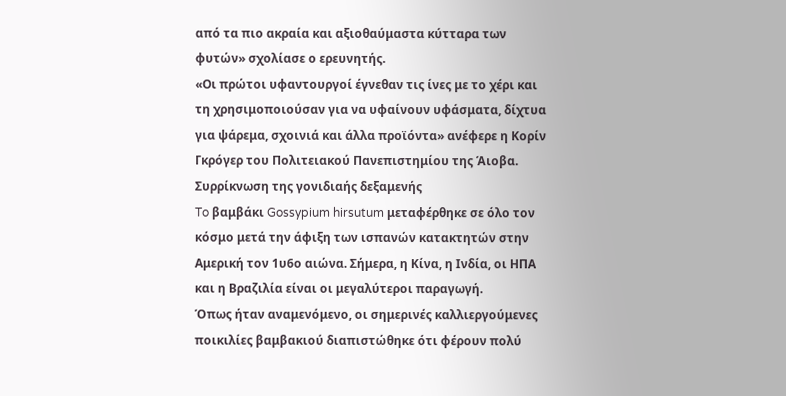από τα πιο ακραία και αξιοθαύμαστα κύτταρα των φυτών» σχολίασε ο ερευνητής.
«Οι πρώτοι υφαντουργοί έγνεθαν τις ίνες με το χέρι και τη χρησιμοποιούσαν για να υφαίνουν υφάσματα, δίχτυα για ψάρεμα, σχοινιά και άλλα προϊόντα» ανέφερε η Κορίν Γκρόγερ του Πολιτειακού Πανεπιστημίου της Άιοβα.
Συρρίκνωση της γονιδιαής δεξαμενής
To βαμβάκι Gossypium hirsutum μεταφέρθηκε σε όλο τον κόσμο μετά την άφιξη των ισπανών κατακτητών στην Αμερική τον 1υ6ο αιώνα. Σήμερα, η Κίνα, η Ινδία, οι ΗΠΑ και η Βραζιλία είναι οι μεγαλύτεροι παραγωγή.
Όπως ήταν αναμενόμενο, οι σημερινές καλλιεργούμενες ποικιλίες βαμβακιού διαπιστώθηκε ότι φέρουν πολύ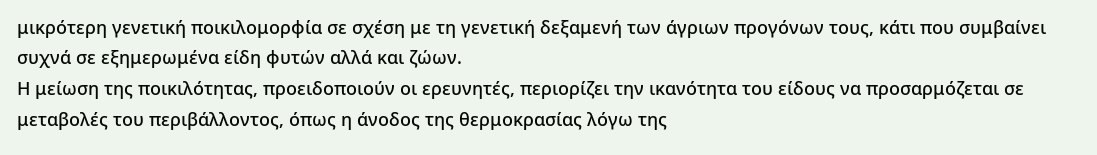μικρότερη γενετική ποικιλομορφία σε σχέση με τη γενετική δεξαμενή των άγριων προγόνων τους, κάτι που συμβαίνει συχνά σε εξημερωμένα είδη φυτών αλλά και ζώων.
Η μείωση της ποικιλότητας, προειδοποιούν οι ερευνητές, περιορίζει την ικανότητα του είδους να προσαρμόζεται σε μεταβολές του περιβάλλοντος, όπως η άνοδος της θερμοκρασίας λόγω της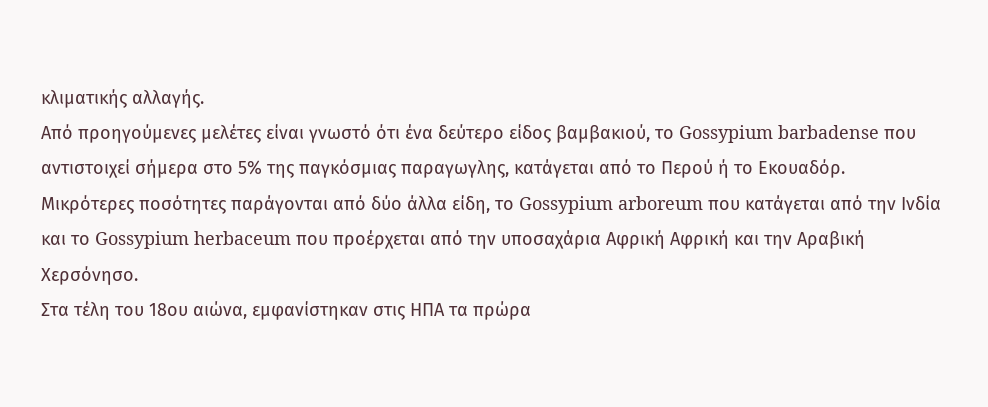κλιματικής αλλαγής.
Από προηγούμενες μελέτες είναι γνωστό ότι ένα δεύτερο είδος βαμβακιού, το Gossypium barbadense που αντιστοιχεί σήμερα στο 5% της παγκόσμιας παραγωγλης, κατάγεται από το Περού ή το Εκουαδόρ.
Μικρότερες ποσότητες παράγονται από δύο άλλα είδη, το Gossypium arboreum που κατάγεται από την Ινδία και το Gossypium herbaceum που προέρχεται από την υποσαχάρια Αφρική Αφρική και την Αραβική Χερσόνησο.
Στα τέλη του 18ου αιώνα, εμφανίστηκαν στις ΗΠΑ τα πρώρα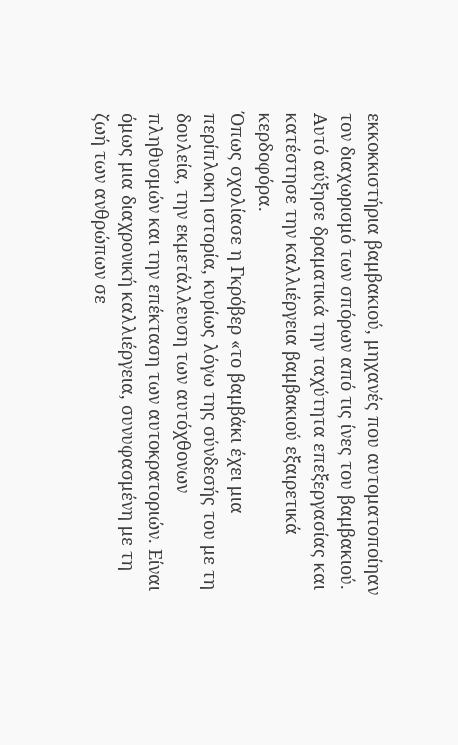εκκοκκιστήρια βαμβακιού, μηχανές που αυτοματοποίηαν τον διαχωρισμό των σπόρων από τις ίνες του βαμβακιού. Αυτό αύξησε δραματικά την ταχύτητα επεξεργασίας και κατέστησε την καλλιέργεια βαμβακιού εξαιρετικά κερδοφόρα.
Όπως σχολίασε η Γκρόβερ «το βαμβάκι έχει μια περίπλοκη ιστορία, κυρίως λόγω της σύνδεσής του με τη δουλεία, την εκμετάλλευση των αυτόχθονων πληθυσμών και την επέκταση των αυτοκρατοριών. Είναι όμως μια διαχρονική καλλιέργεια, συνυφασμένη με τη ζωή των ανθρώπων σε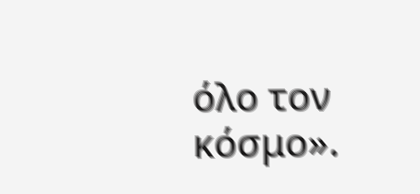όλο τον κόσμο».